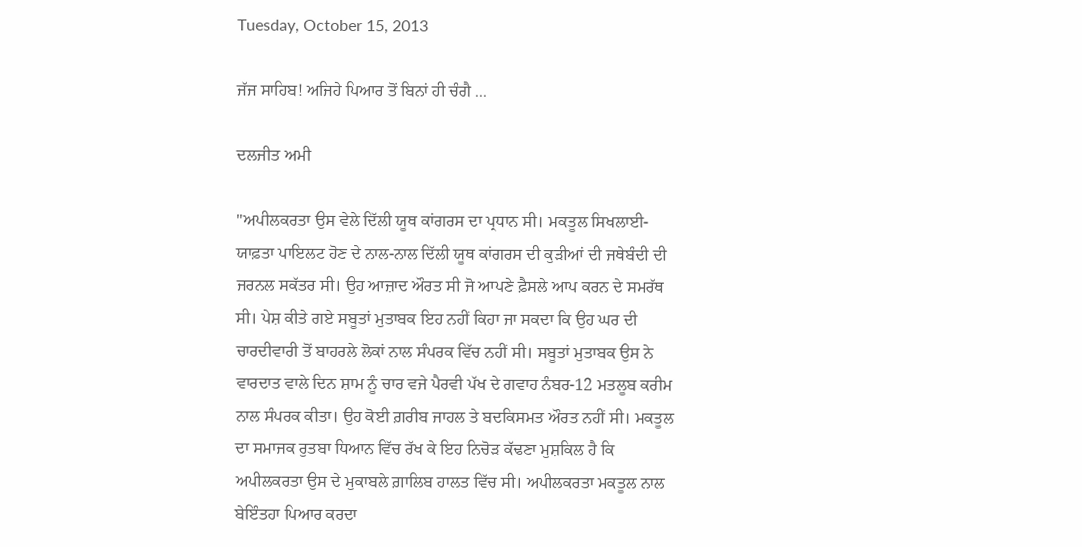Tuesday, October 15, 2013

ਜੱਜ ਸਾਹਿਬ! ਅਜਿਹੇ ਪਿਆਰ ਤੋਂ ਬਿਨਾਂ ਹੀ ਚੰਗੈ ...

ਦਲਜੀਤ ਅਮੀ

"ਅਪੀਲਕਰਤਾ ਉਸ ਵੇਲੇ ਦਿੱਲੀ ਯੂਥ ਕਾਂਗਰਸ ਦਾ ਪ੍ਰਧਾਨ ਸੀ। ਮਕਤੂਲ ਸਿਖਲਾਈ-ਯਾਫ਼ਤਾ ਪਾਇਲਟ ਹੋਣ ਦੇ ਨਾਲ-ਨਾਲ ਦਿੱਲੀ ਯੂਥ ਕਾਂਗਰਸ ਦੀ ਕੁੜੀਆਂ ਦੀ ਜਥੇਬੰਦੀ ਦੀ ਜਰਨਲ ਸਕੱਤਰ ਸੀ। ਉਹ ਆਜ਼ਾਦ ਔਰਤ ਸੀ ਜੋ ਆਪਣੇ ਫ਼ੈਸਲੇ ਆਪ ਕਰਨ ਦੇ ਸਮਰੱਥ ਸੀ। ਪੇਸ਼ ਕੀਤੇ ਗਏ ਸਬੂਤਾਂ ਮੁਤਾਬਕ ਇਹ ਨਹੀਂ ਕਿਹਾ ਜਾ ਸਕਦਾ ਕਿ ਉਹ ਘਰ ਦੀ ਚਾਰਦੀਵਾਰੀ ਤੋਂ ਬਾਹਰਲੇ ਲੋਕਾਂ ਨਾਲ ਸੰਪਰਕ ਵਿੱਚ ਨਹੀਂ ਸੀ। ਸਬੂਤਾਂ ਮੁਤਾਬਕ ਉਸ ਨੇ ਵਾਰਦਾਤ ਵਾਲੇ ਦਿਨ ਸ਼ਾਮ ਨੂੰ ਚਾਰ ਵਜੇ ਪੈਰਵੀ ਪੱਖ ਦੇ ਗਵਾਹ ਨੰਬਰ-12 ਮਤਲੂਬ ਕਰੀਮ ਨਾਲ ਸੰਪਰਕ ਕੀਤਾ। ਉਹ ਕੋਈ ਗ਼ਰੀਬ ਜਾਹਲ ਤੇ ਬਦਕਿਸਮਤ ਔਰਤ ਨਹੀਂ ਸੀ। ਮਕਤੂਲ ਦਾ ਸਮਾਜਕ ਰੁਤਬਾ ਧਿਆਨ ਵਿੱਚ ਰੱਖ ਕੇ ਇਹ ਨਿਚੋੜ ਕੱਢਣਾ ਮੁਸ਼ਕਿਲ ਹੈ ਕਿ ਅਪੀਲਕਰਤਾ ਉਸ ਦੇ ਮੁਕਾਬਲੇ ਗ਼ਾਲਿਬ ਹਾਲਤ ਵਿੱਚ ਸੀ। ਅਪੀਲਕਰਤਾ ਮਕਤੂਲ ਨਾਲ ਬੇਇੰਤਹਾ ਪਿਆਰ ਕਰਦਾ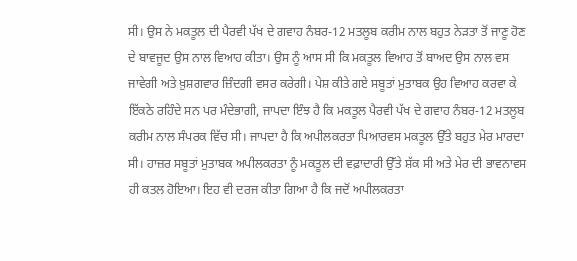ਸੀ। ਉਸ ਨੇ ਮਕਤੂਲ ਦੀ ਪੈਰਵੀ ਪੱਖ ਦੇ ਗਵਾਹ ਨੰਬਰ-12 ਮਤਲੂਬ ਕਰੀਮ ਨਾਲ ਬਹੁਤ ਨੇੜਤਾ ਤੋਂ ਜਾਣੂ ਹੋਣ ਦੇ ਬਾਵਜੂਦ ਉਸ ਨਾਲ ਵਿਆਹ ਕੀਤਾ। ਉਸ ਨੂੰ ਆਸ ਸੀ ਕਿ ਮਕਤੂਲ ਵਿਆਹ ਤੋਂ ਬਾਅਦ ਉਸ ਨਾਲ ਵਸ ਜਾਵੇਗੀ ਅਤੇ ਖ਼ੁਸ਼ਗਵਾਰ ਜ਼ਿੰਦਗੀ ਵਸਰ ਕਰੇਗੀ। ਪੇਸ਼ ਕੀਤੇ ਗਏ ਸਬੂਤਾਂ ਮੁਤਾਬਕ ਉਹ ਵਿਆਹ ਕਰਵਾ ਕੇ ਇੱਕਠੇ ਰਹਿੰਦੇ ਸਨ ਪਰ ਮੰਦੇਭਾਗੀ, ਜਾਪਦਾ ਇੰਝ ਹੈ ਕਿ ਮਕਤੂਲ ਪੈਰਵੀ ਪੱਖ ਦੇ ਗਵਾਹ ਨੰਬਰ-12 ਮਤਲੂਬ ਕਰੀਮ ਨਾਲ ਸੰਪਰਕ ਵਿੱਚ ਸੀ। ਜਾਪਦਾ ਹੈ ਕਿ ਅਪੀਲਕਰਤਾ ਪਿਆਰਵਸ ਮਕਤੂਲ ਉੱਤੇ ਬਹੁਤ ਮੇਰ ਮਾਰਦਾ ਸੀ। ਹਾਜ਼ਰ ਸਬੂਤਾਂ ਮੁਤਾਬਕ ਅਪੀਲਕਰਤਾ ਨੂੰ ਮਕਤੂਲ ਦੀ ਵਫ਼ਾਦਾਰੀ ਉੱਤੇ ਸ਼ੱਕ ਸੀ ਅਤੇ ਮੇਰ ਦੀ ਭਾਵਨਾਵਸ ਹੀ ਕਤਲ ਹੋਇਆ। ਇਹ ਵੀ ਦਰਜ ਕੀਤਾ ਗਿਆ ਹੈ ਕਿ ਜਦੋਂ ਅਪੀਲਕਰਤਾ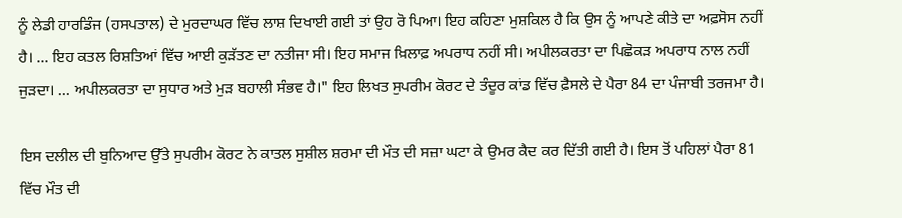ਨੂੰ ਲੇਡੀ ਹਾਰਡਿੰਜ (ਹਸਪਤਾਲ) ਦੇ ਮੁਰਦਾਘਰ ਵਿੱਚ ਲਾਸ਼ ਦਿਖਾਈ ਗਈ ਤਾਂ ਉਹ ਰੋ ਪਿਆ। ਇਹ ਕਹਿਣਾ ਮੁਸ਼ਕਿਲ ਹੈ ਕਿ ਉਸ ਨੂੰ ਆਪਣੇ ਕੀਤੇ ਦਾ ਅਫ਼ਸੋਸ ਨਹੀਂ ਹੈ। ... ਇਹ ਕਤਲ ਰਿਸ਼ਤਿਆਂ ਵਿੱਚ ਆਈ ਕੁੜੱਤਣ ਦਾ ਨਤੀਜਾ ਸੀ। ਇਹ ਸਮਾਜ ਖ਼ਿਲਾਫ਼ ਅਪਰਾਧ ਨਹੀਂ ਸੀ। ਅਪੀਲਕਰਤਾ ਦਾ ਪਿਛੋਕੜ ਅਪਰਾਧ ਨਾਲ ਨਹੀਂ ਜੁੜਦਾ। ... ਅਪੀਲਕਰਤਾ ਦਾ ਸੁਧਾਰ ਅਤੇ ਮੁੜ ਬਹਾਲੀ ਸੰਭਵ ਹੈ।" ਇਹ ਲਿਖਤ ਸੁਪਰੀਮ ਕੋਰਟ ਦੇ ਤੰਦੂਰ ਕਾਂਡ ਵਿੱਚ ਫ਼ੈਸਲੇ ਦੇ ਪੈਰਾ 84 ਦਾ ਪੰਜਾਬੀ ਤਰਜਮਾ ਹੈ।

ਇਸ ਦਲੀਲ ਦੀ ਬੁਨਿਆਦ ਉੱਤੇ ਸੁਪਰੀਮ ਕੋਰਟ ਨੇ ਕਾਤਲ ਸੁਸ਼ੀਲ ਸ਼ਰਮਾ ਦੀ ਮੌਤ ਦੀ ਸਜ਼ਾ ਘਟਾ ਕੇ ਉਮਰ ਕੈਦ ਕਰ ਦਿੱਤੀ ਗਈ ਹੈ। ਇਸ ਤੋਂ ਪਹਿਲਾਂ ਪੈਰਾ 81 ਵਿੱਚ ਮੌਤ ਦੀ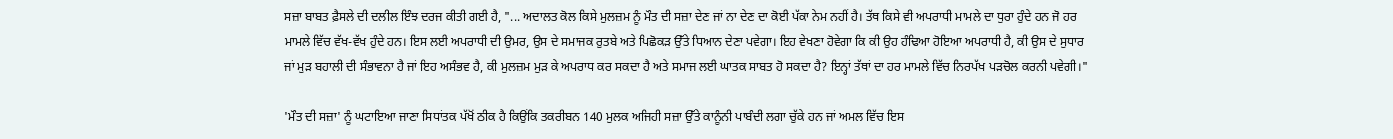ਸਜ਼ਾ ਬਾਬਤ ਫ਼ੈਸਲੇ ਦੀ ਦਲੀਲ ਇੰਝ ਦਰਜ ਕੀਤੀ ਗਈ ਹੈ, "... ਅਦਾਲਤ ਕੋਲ ਕਿਸੇ ਮੁਲਜ਼ਮ ਨੂੰ ਮੌਤ ਦੀ ਸਜ਼ਾ ਦੇਣ ਜਾਂ ਨਾ ਦੇਣ ਦਾ ਕੋਈ ਪੱਕਾ ਨੇਮ ਨਹੀਂ ਹੈ। ਤੱਥ ਕਿਸੇ ਵੀ ਅਪਰਾਧੀ ਮਾਮਲੇ ਦਾ ਧੁਰਾ ਹੁੰਦੇ ਹਨ ਜੋ ਹਰ ਮਾਮਲੇ ਵਿੱਚ ਵੱਖ-ਵੱਖ ਹੁੰਦੇ ਹਨ। ਇਸ ਲਈ ਅਪਰਾਧੀ ਦੀ ਉਮਰ, ਉਸ ਦੇ ਸਮਾਜਕ ਰੁਤਬੇ ਅਤੇ ਪਿਛੋਕੜ ਉੱਤੇ ਧਿਆਨ ਦੇਣਾ ਪਵੇਗਾ। ਇਹ ਵੇਖਣਾ ਹੋਵੇਗਾ ਕਿ ਕੀ ਉਹ ਹੰਢਿਆ ਹੋਇਆ ਅਪਰਾਧੀ ਹੈ, ਕੀ ਉਸ ਦੇ ਸੁਧਾਰ ਜਾਂ ਮੁੜ ਬਹਾਲੀ ਦੀ ਸੰਭਾਵਨਾ ਹੈ ਜਾਂ ਇਹ ਅਸੰਭਵ ਹੈ, ਕੀ ਮੁਲਜ਼ਮ ਮੁੜ ਕੇ ਅਪਰਾਧ ਕਰ ਸਕਦਾ ਹੈ ਅਤੇ ਸਮਾਜ ਲਈ ਘਾਤਕ ਸਾਬਤ ਹੋ ਸਕਦਾ ਹੈ? ਇਨ੍ਹਾਂ ਤੱਥਾਂ ਦਾ ਹਰ ਮਾਮਲੇ ਵਿੱਚ ਨਿਰਪੱਖ ਪੜਚੋਲ ਕਰਨੀ ਪਵੇਗੀ।"

'ਮੌਤ ਦੀ ਸਜ਼ਾ' ਨੂੰ ਘਟਾਇਆ ਜਾਣਾ ਸਿਧਾਂਤਕ ਪੱਖੋਂ ਠੀਕ ਹੈ ਕਿਉਂਕਿ ਤਕਰੀਬਨ 140 ਮੁਲਕ ਅਜਿਹੀ ਸਜ਼ਾ ਉੱਤੇ ਕਾਨੂੰਨੀ ਪਾਬੰਦੀ ਲਗਾ ਚੁੱਕੇ ਹਨ ਜਾਂ ਅਮਲ ਵਿੱਚ ਇਸ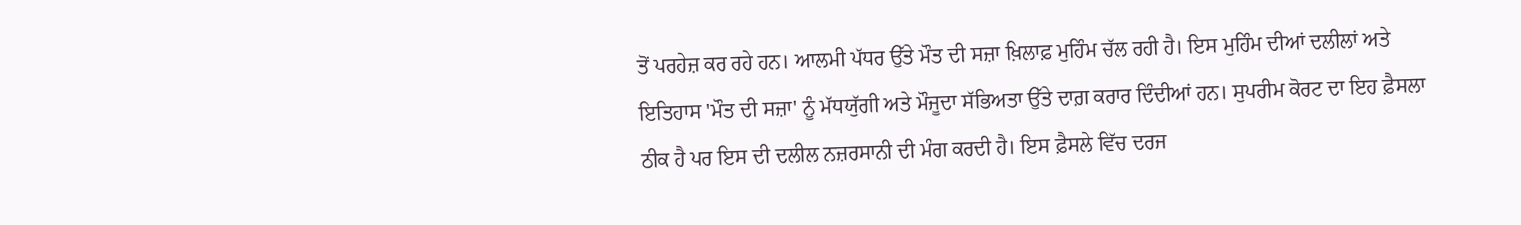ਤੋਂ ਪਰਹੇਜ਼ ਕਰ ਰਹੇ ਹਨ। ਆਲਮੀ ਪੱਧਰ ਉੱਤੇ ਮੌਤ ਦੀ ਸਜ਼ਾ ਖ਼ਿਲਾਫ਼ ਮੁਹਿੰਮ ਚੱਲ ਰਹੀ ਹੈ। ਇਸ ਮੁਹਿੰਮ ਦੀਆਂ ਦਲੀਲਾਂ ਅਤੇ ਇਤਿਹਾਸ 'ਮੌਤ ਦੀ ਸਜ਼ਾ' ਨੂੰ ਮੱਧਯੁੱਗੀ ਅਤੇ ਮੌਜੂਦਾ ਸੱਭਿਅਤਾ ਉੱਤੇ ਦਾਗ਼ ਕਰਾਰ ਦਿੰਦੀਆਂ ਹਨ। ਸੁਪਰੀਮ ਕੋਰਟ ਦਾ ਇਹ ਫ਼ੈਸਲਾ ਠੀਕ ਹੈ ਪਰ ਇਸ ਦੀ ਦਲੀਲ ਨਜ਼ਰਸਾਨੀ ਦੀ ਮੰਗ ਕਰਦੀ ਹੈ। ਇਸ ਫ਼ੈਸਲੇ ਵਿੱਚ ਦਰਜ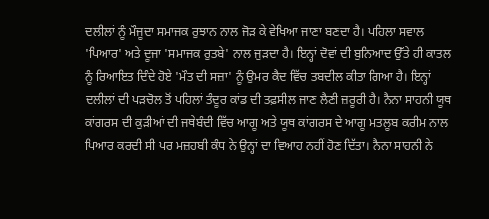ਦਲੀਲਾਂ ਨੂੰ ਮੌਜੂਦਾ ਸਮਾਜਕ ਰੁਝਾਨ ਨਾਲ ਜੋੜ ਕੇ ਵੇਖਿਆ ਜਾਣਾ ਬਣਦਾ ਹੈ। ਪਹਿਲਾ ਸਵਾਲ 'ਪਿਆਰ' ਅਤੇ ਦੂਜਾ 'ਸਮਾਜਕ ਰੁਤਬੇ' ਨਾਲ ਜੁੜਦਾ ਹੈ। ਇਨ੍ਹਾਂ ਦੋਵਾਂ ਦੀ ਬੁਨਿਆਦ ਉੱਤੇ ਹੀ ਕਾਤਲ ਨੂੰ ਰਿਆਇਤ ਦਿੰਦੇ ਹੋਏ 'ਮੌਤ ਦੀ ਸਜ਼ਾ' ਨੂੰ ਉਮਰ ਕੈਦ ਵਿੱਚ ਤਬਦੀਲ ਕੀਤਾ ਗਿਆ ਹੈ। ਇਨ੍ਹਾਂ ਦਲੀਲਾਂ ਦੀ ਪੜਚੋਲ ਤੋਂ ਪਹਿਲਾਂ ਤੰਦੂਰ ਕਾਂਡ ਦੀ ਤਫ਼ਸੀਲ ਜਾਣ ਲੈਣੀ ਜ਼ਰੂਰੀ ਹੈ। ਨੈਨਾ ਸਾਹਨੀ ਯੂਥ ਕਾਂਗਰਸ ਦੀ ਕੁੜੀਆਂ ਦੀ ਜਥੇਬੰਦੀ ਵਿੱਚ ਆਗੂ ਅਤੇ ਯੂਥ ਕਾਂਗਰਸ ਦੇ ਆਗੂ ਮਤਲੂਬ ਕਰੀਮ ਨਾਲ ਪਿਆਰ ਕਰਦੀ ਸੀ ਪਰ ਮਜ਼ਹਬੀ ਕੰਧ ਨੇ ਉਨ੍ਹਾਂ ਦਾ ਵਿਆਹ ਨਹੀਂ ਹੋਣ ਦਿੱਤਾ। ਨੈਨਾ ਸਾਹਨੀ ਨੇ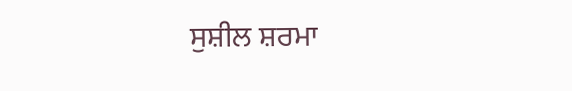ਸੁਸ਼ੀਲ ਸ਼ਰਮਾ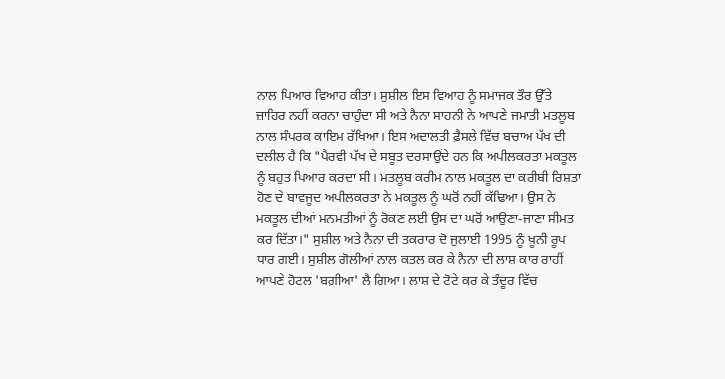ਨਾਲ ਪਿਆਰ ਵਿਆਹ ਕੀਤਾ। ਸੁਸ਼ੀਲ ਇਸ ਵਿਆਹ ਨੂੰ ਸਮਾਜਕ ਤੌਰ ਉੱਤੇ ਜ਼ਾਹਿਰ ਨਹੀਂ ਕਰਨਾ ਚਾਹੁੰਦਾ ਸੀ ਅਤੇ ਨੈਨਾ ਸਾਹਨੀ ਨੇ ਆਪਣੇ ਜਮਾਤੀ ਮਤਲੂਬ ਨਾਲ ਸੰਪਰਕ ਕਾਇਮ ਰੱਖਿਆ। ਇਸ ਅਦਾਲਤੀ ਫ਼ੈਸਲੇ ਵਿੱਚ ਬਚਾਅ ਪੱਖ ਦੀ ਦਲੀਲ ਹੈ ਕਿ "ਪੈਰਵੀ ਪੱਖ ਦੇ ਸਬੂਤ ਦਰਸਾਉਂਦੇ ਹਨ ਕਿ ਅਪੀਲਕਰਤਾ ਮਕਤੂਲ ਨੂੰ ਬਹੁਤ ਪਿਆਰ ਕਰਦਾ ਸੀ। ਮਤਲੂਬ ਕਰੀਮ ਨਾਲ ਮਕਤੂਲ ਦਾ ਕਰੀਬੀ ਰਿਸ਼ਤਾ ਹੋਣ ਦੇ ਬਾਵਜੂਦ ਅਪੀਲਕਰਤਾ ਨੇ ਮਕਤੂਲ ਨੂੰ ਘਰੋਂ ਨਹੀਂ ਕੱਢਿਆ। ਉਸ ਨੇ ਮਕਤੂਲ ਦੀਆਂ ਮਨਮਤੀਆਂ ਨੂੰ ਰੋਕਣ ਲਈ ਉਸ ਦਾ ਘਰੋਂ ਆਉਣਾ-ਜਾਣਾ ਸੀਮਤ ਕਰ ਦਿੱਤਾ।" ਸੁਸ਼ੀਲ ਅਤੇ ਨੈਨਾ ਦੀ ਤਕਰਾਰ ਦੋ ਜੁਲਾਈ 1995 ਨੂੰ ਖ਼ੂਨੀ ਰੂਪ ਧਾਰ ਗਈ। ਸੁਸ਼ੀਲ ਗੋਲੀਆਂ ਨਾਲ ਕਤਲ ਕਰ ਕੇ ਨੈਨਾ ਦੀ ਲਾਸ਼ ਕਾਰ ਰਾਹੀਂ ਆਪਣੇ ਹੋਟਲ 'ਬਗ਼ੀਆ' ਲੈ ਗਿਆ। ਲਾਸ਼ ਦੇ ਟੋਟੇ ਕਰ ਕੇ ਤੰਦੂਰ ਵਿੱਚ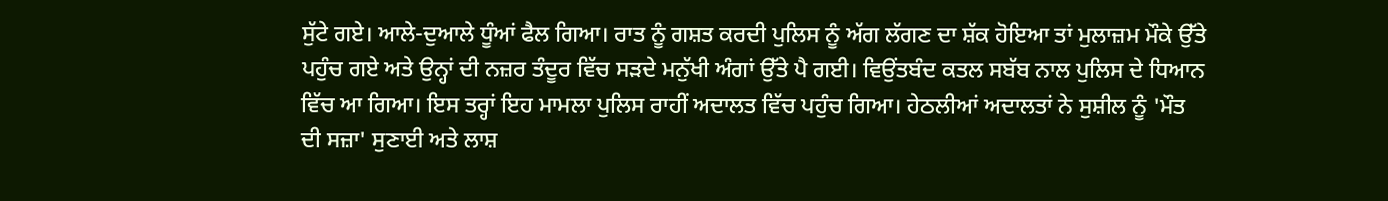ਸੁੱਟੇ ਗਏ। ਆਲੇ-ਦੁਆਲੇ ਧੂੰਆਂ ਫੈਲ ਗਿਆ। ਰਾਤ ਨੂੰ ਗਸ਼ਤ ਕਰਦੀ ਪੁਲਿਸ ਨੂੰ ਅੱਗ ਲੱਗਣ ਦਾ ਸ਼ੱਕ ਹੋਇਆ ਤਾਂ ਮੁਲਾਜ਼ਮ ਮੌਕੇ ਉੱਤੇ ਪਹੁੰਚ ਗਏ ਅਤੇ ਉਨ੍ਹਾਂ ਦੀ ਨਜ਼ਰ ਤੰਦੂਰ ਵਿੱਚ ਸੜਦੇ ਮਨੁੱਖੀ ਅੰਗਾਂ ਉੱਤੇ ਪੈ ਗਈ। ਵਿਉਂਤਬੰਦ ਕਤਲ ਸਬੱਬ ਨਾਲ ਪੁਲਿਸ ਦੇ ਧਿਆਨ ਵਿੱਚ ਆ ਗਿਆ। ਇਸ ਤਰ੍ਹਾਂ ਇਹ ਮਾਮਲਾ ਪੁਲਿਸ ਰਾਹੀਂ ਅਦਾਲਤ ਵਿੱਚ ਪਹੁੰਚ ਗਿਆ। ਹੇਠਲੀਆਂ ਅਦਾਲਤਾਂ ਨੇ ਸੁਸ਼ੀਲ ਨੂੰ 'ਮੌਤ ਦੀ ਸਜ਼ਾ' ਸੁਣਾਈ ਅਤੇ ਲਾਸ਼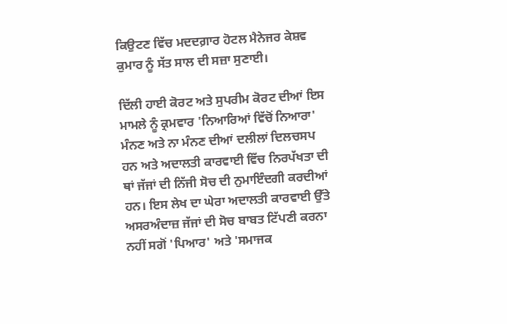ਕਿਉਟਣ ਵਿੱਚ ਮਦਦਗ਼ਾਰ ਹੋਟਲ ਮੈਨੇਜਰ ਕੇਸ਼ਵ ਕੁਮਾਰ ਨੂੰ ਸੱਤ ਸਾਲ ਦੀ ਸਜ਼ਾ ਸੁਣਾਈ।

ਦਿੱਲੀ ਹਾਈ ਕੋਰਟ ਅਤੇ ਸੁਪਰੀਮ ਕੋਰਟ ਦੀਆਂ ਇਸ ਮਾਮਲੇ ਨੂੰ ਕ੍ਰਮਵਾਰ 'ਨਿਆਰਿਆਂ ਵਿੱਚੋਂ ਨਿਆਰਾ' ਮੰਨਣ ਅਤੇ ਨਾ ਮੰਨਣ ਦੀਆਂ ਦਲੀਲਾਂ ਦਿਲਚਸਪ ਹਨ ਅਤੇ ਅਦਾਲਤੀ ਕਾਰਵਾਈ ਵਿੱਚ ਨਿਰਪੱਖਤਾ ਦੀ ਥਾਂ ਜੱਜਾਂ ਦੀ ਨਿੱਜੀ ਸੋਚ ਦੀ ਨੁਮਾਇੰਦਗੀ ਕਰਦੀਆਂ ਹਨ। ਇਸ ਲੇਖ ਦਾ ਘੇਰਾ ਅਦਾਲਤੀ ਕਾਰਵਾਈ ਉੱਤੇ ਅਸਰਅੰਦਾਜ਼ ਜੱਜਾਂ ਦੀ ਸੋਚ ਬਾਬਤ ਟਿੱਪਣੀ ਕਰਨਾ ਨਹੀਂ ਸਗੋਂ 'ਪਿਆਰ' ਅਤੇ 'ਸਮਾਜਕ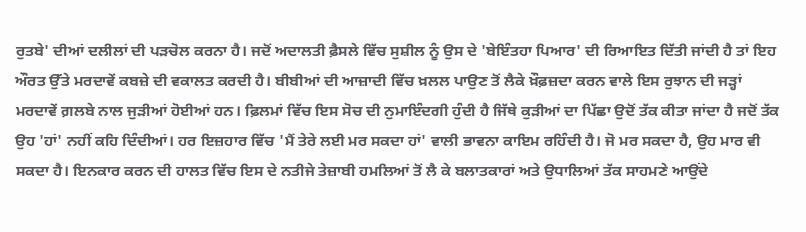ਰੁਤਬੇ' ਦੀਆਂ ਦਲੀਲਾਂ ਦੀ ਪੜਚੋਲ ਕਰਨਾ ਹੈ। ਜਦੋਂ ਅਦਾਲਤੀ ਫ਼ੈਸਲੇ ਵਿੱਚ ਸੁਸ਼ੀਲ ਨੂੰ ਉਸ ਦੇ 'ਬੇਇੰਤਹਾ ਪਿਆਰ' ਦੀ ਰਿਆਇਤ ਦਿੱਤੀ ਜਾਂਦੀ ਹੈ ਤਾਂ ਇਹ ਔਰਤ ਉੱਤੇ ਮਰਦਾਵੇਂ ਕਬਜ਼ੇ ਦੀ ਵਕਾਲਤ ਕਰਦੀ ਹੈ। ਬੀਬੀਆਂ ਦੀ ਆਜ਼ਾਦੀ ਵਿੱਚ ਖ਼ਲਲ ਪਾਉਣ ਤੋਂ ਲੈਕੇ ਖ਼ੌਫ਼ਜ਼ਦਾ ਕਰਨ ਵਾਲੇ ਇਸ ਰੁਝਾਨ ਦੀ ਜੜ੍ਹਾਂ ਮਰਦਾਵੇਂ ਗ਼ਲਬੇ ਨਾਲ ਜੁੜੀਆਂ ਹੋਈਆਂ ਹਨ। ਫ਼ਿਲਮਾਂ ਵਿੱਚ ਇਸ ਸੋਚ ਦੀ ਨੁਮਾਇੰਦਗੀ ਹੁੰਦੀ ਹੈ ਜਿੱਥੇ ਕੁੜੀਆਂ ਦਾ ਪਿੱਛਾ ਉਦੋਂ ਤੱਕ ਕੀਤਾ ਜਾਂਦਾ ਹੈ ਜਦੋਂ ਤੱਕ ਉਹ 'ਹਾਂ' ਨਹੀਂ ਕਹਿ ਦਿੰਦੀਆਂ। ਹਰ ਇਜ਼ਹਾਰ ਵਿੱਚ 'ਮੈਂ ਤੇਰੇ ਲਈ ਮਰ ਸਕਦਾ ਹਾਂ' ਵਾਲੀ ਭਾਵਨਾ ਕਾਇਮ ਰਹਿੰਦੀ ਹੈ। ਜੋ ਮਰ ਸਕਦਾ ਹੈ, ਉਹ ਮਾਰ ਵੀ ਸਕਦਾ ਹੈ। ਇਨਕਾਰ ਕਰਨ ਦੀ ਹਾਲਤ ਵਿੱਚ ਇਸ ਦੇ ਨਤੀਜੇ ਤੇਜ਼ਾਬੀ ਹਮਲਿਆਂ ਤੋਂ ਲੈ ਕੇ ਬਲਾਤਕਾਰਾਂ ਅਤੇ ਉਧਾਲਿਆਂ ਤੱਕ ਸਾਹਮਣੇ ਆਉਂਦੇ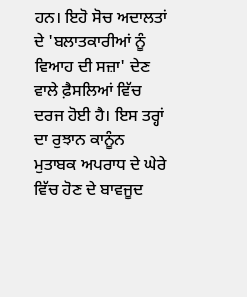ਹਨ। ਇਹੋ ਸੋਚ ਅਦਾਲਤਾਂ ਦੇ 'ਬਲਾਤਕਾਰੀਆਂ ਨੂੰ ਵਿਆਹ ਦੀ ਸਜ਼ਾ' ਦੇਣ ਵਾਲੇ ਫ਼ੈਸਲਿਆਂ ਵਿੱਚ ਦਰਜ ਹੋਈ ਹੈ। ਇਸ ਤਰ੍ਹਾਂ ਦਾ ਰੁਝਾਨ ਕਾਨੂੰਨ ਮੁਤਾਬਕ ਅਪਰਾਧ ਦੇ ਘੇਰੇ ਵਿੱਚ ਹੋਣ ਦੇ ਬਾਵਜੂਦ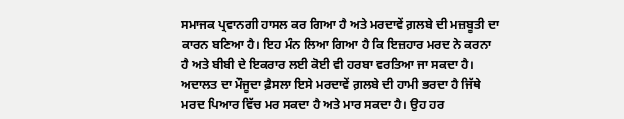ਸਮਾਜਕ ਪ੍ਰਵਾਨਗੀ ਹਾਸਲ ਕਰ ਗਿਆ ਹੈ ਅਤੇ ਮਰਦਾਵੇਂ ਗ਼ਲਬੇ ਦੀ ਮਜ਼ਬੂਤੀ ਦਾ ਕਾਰਨ ਬਣਿਆ ਹੈ। ਇਹ ਮੰਨ ਲਿਆ ਗਿਆ ਹੈ ਕਿ ਇਜ਼ਹਾਰ ਮਰਦ ਨੇ ਕਰਨਾ ਹੈ ਅਤੇ ਬੀਬੀ ਦੇ ਇਕਰਾਰ ਲਈ ਕੋਈ ਵੀ ਹਰਬਾ ਵਰਤਿਆ ਜਾ ਸਕਦਾ ਹੈ। ਅਦਾਲਤ ਦਾ ਮੌਜੂਦਾ ਫ਼ੈਸਲਾ ਇਸੇ ਮਰਦਾਵੇਂ ਗ਼ਲਬੇ ਦੀ ਹਾਮੀ ਭਰਦਾ ਹੈ ਜਿੱਥੇ ਮਰਦ ਪਿਆਰ ਵਿੱਚ ਮਰ ਸਕਦਾ ਹੈ ਅਤੇ ਮਾਰ ਸਕਦਾ ਹੈ। ਉਹ ਹਰ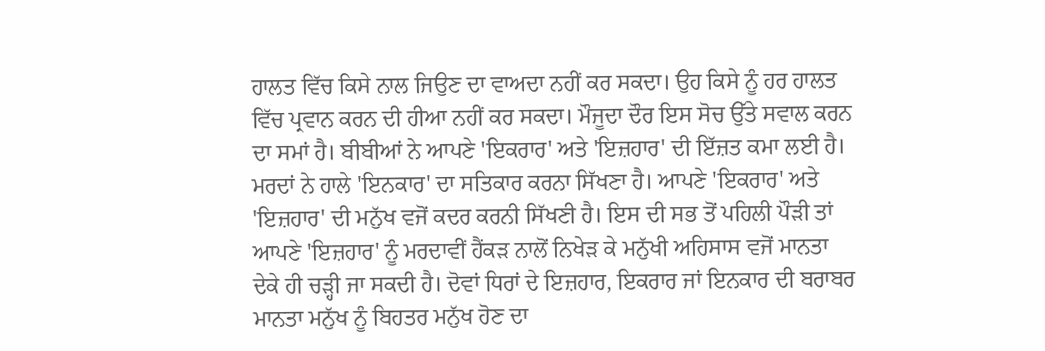ਹਾਲਤ ਵਿੱਚ ਕਿਸੇ ਨਾਲ ਜਿਉਣ ਦਾ ਵਾਅਦਾ ਨਹੀਂ ਕਰ ਸਕਦਾ। ਉਹ ਕਿਸੇ ਨੂੰ ਹਰ ਹਾਲਤ ਵਿੱਚ ਪ੍ਰਵਾਨ ਕਰਨ ਦੀ ਹੀਆ ਨਹੀਂ ਕਰ ਸਕਦਾ। ਮੌਜੂਦਾ ਦੌਰ ਇਸ ਸੋਚ ਉੱਤੇ ਸਵਾਲ ਕਰਨ ਦਾ ਸਮਾਂ ਹੈ। ਬੀਬੀਆਂ ਨੇ ਆਪਣੇ 'ਇਕਰਾਰ' ਅਤੇ 'ਇਜ਼ਹਾਰ' ਦੀ ਇੱਜ਼ਤ ਕਮਾ ਲਈ ਹੈ। ਮਰਦਾਂ ਨੇ ਹਾਲੇ 'ਇਨਕਾਰ' ਦਾ ਸਤਿਕਾਰ ਕਰਨਾ ਸਿੱਖਣਾ ਹੈ। ਆਪਣੇ 'ਇਕਰਾਰ' ਅਤੇ 'ਇਜ਼ਹਾਰ' ਦੀ ਮਨੁੱਖ ਵਜੋਂ ਕਦਰ ਕਰਨੀ ਸਿੱਖਣੀ ਹੈ। ਇਸ ਦੀ ਸਭ ਤੋਂ ਪਹਿਲੀ ਪੌੜੀ ਤਾਂ ਆਪਣੇ 'ਇਜ਼ਹਾਰ' ਨੂੰ ਮਰਦਾਵੀਂ ਹੈਂਕੜ ਨਾਲੋਂ ਨਿਖੇੜ ਕੇ ਮਨੁੱਖੀ ਅਹਿਸਾਸ ਵਜੋਂ ਮਾਨਤਾ ਦੇਕੇ ਹੀ ਚੜ੍ਹੀ ਜਾ ਸਕਦੀ ਹੈ। ਦੋਵਾਂ ਧਿਰਾਂ ਦੇ ਇਜ਼ਹਾਰ, ਇਕਰਾਰ ਜਾਂ ਇਨਕਾਰ ਦੀ ਬਰਾਬਰ ਮਾਨਤਾ ਮਨੁੱਖ ਨੂੰ ਬਿਹਤਰ ਮਨੁੱਖ ਹੋਣ ਦਾ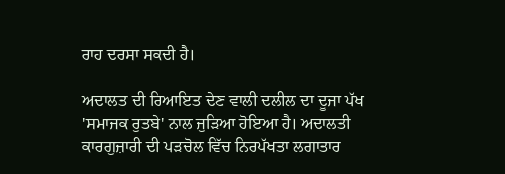ਰਾਹ ਦਰਸਾ ਸਕਦੀ ਹੈ।

ਅਦਾਲਤ ਦੀ ਰਿਆਇਤ ਦੇਣ ਵਾਲੀ ਦਲੀਲ ਦਾ ਦੂਜਾ ਪੱਖ 'ਸਮਾਜਕ ਰੁਤਬੇ' ਨਾਲ ਜੁੜਿਆ ਹੋਇਆ ਹੈ। ਅਦਾਲਤੀ ਕਾਰਗੁਜ਼ਾਰੀ ਦੀ ਪੜਚੋਲ ਵਿੱਚ ਨਿਰਪੱਖਤਾ ਲਗਾਤਾਰ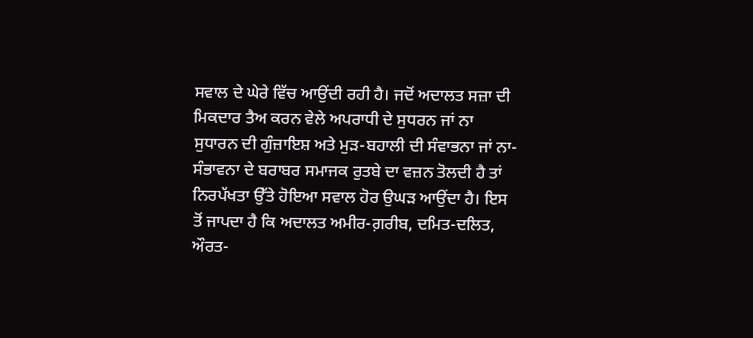ਸਵਾਲ ਦੇ ਘੇਰੇ ਵਿੱਚ ਆਉਂਦੀ ਰਹੀ ਹੈ। ਜਦੋਂ ਅਦਾਲਤ ਸਜ਼ਾ ਦੀ ਮਿਕਦਾਰ ਤੈਅ ਕਰਨ ਵੇਲੇ ਅਪਰਾਧੀ ਦੇ ਸੁਧਰਨ ਜਾਂ ਨਾ ਸੁਧਾਰਨ ਦੀ ਗੁੰਜ਼ਾਇਸ਼ ਅਤੇ ਮੁੜ-ਬਹਾਲੀ ਦੀ ਸੰਵਾਭਨਾ ਜਾਂ ਨਾ-ਸੰਭਾਵਨਾ ਦੇ ਬਰਾਬਰ ਸਮਾਜਕ ਰੁਤਬੇ ਦਾ ਵਜ਼ਨ ਤੋਲਦੀ ਹੈ ਤਾਂ ਨਿਰਪੱਖਤਾ ਉੱਤੇ ਹੋਇਆ ਸਵਾਲ ਹੋਰ ਉਘੜ ਆਉਂਦਾ ਹੈ। ਇਸ ਤੋਂ ਜਾਪਦਾ ਹੈ ਕਿ ਅਦਾਲਤ ਅਮੀਰ-ਗ਼ਰੀਬ, ਦਮਿਤ-ਦਲਿਤ, ਔਰਤ-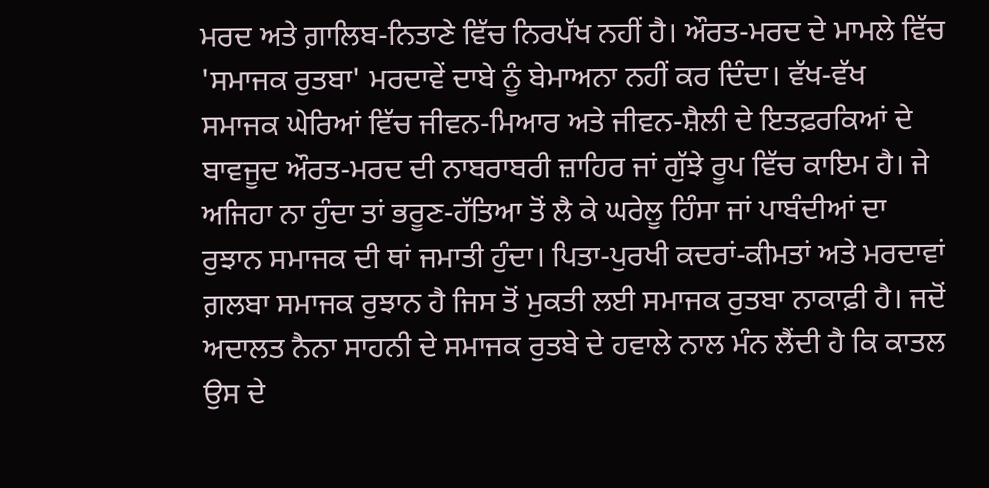ਮਰਦ ਅਤੇ ਗ਼ਾਲਿਬ-ਨਿਤਾਣੇ ਵਿੱਚ ਨਿਰਪੱਖ ਨਹੀਂ ਹੈ। ਔਰਤ-ਮਰਦ ਦੇ ਮਾਮਲੇ ਵਿੱਚ 'ਸਮਾਜਕ ਰੁਤਬਾ' ਮਰਦਾਵੇਂ ਦਾਬੇ ਨੂੰ ਬੇਮਾਅਨਾ ਨਹੀਂ ਕਰ ਦਿੰਦਾ। ਵੱਖ-ਵੱਖ ਸਮਾਜਕ ਘੇਰਿਆਂ ਵਿੱਚ ਜੀਵਨ-ਮਿਆਰ ਅਤੇ ਜੀਵਨ-ਸ਼ੈਲੀ ਦੇ ਇਤਫ਼ਰਕਿਆਂ ਦੇ ਬਾਵਜੂਦ ਔਰਤ-ਮਰਦ ਦੀ ਨਾਬਰਾਬਰੀ ਜ਼ਾਹਿਰ ਜਾਂ ਗੁੱਝੇ ਰੂਪ ਵਿੱਚ ਕਾਇਮ ਹੈ। ਜੇ ਅਜਿਹਾ ਨਾ ਹੁੰਦਾ ਤਾਂ ਭਰੂਣ-ਹੱਤਿਆ ਤੋਂ ਲੈ ਕੇ ਘਰੇਲੂ ਹਿੰਸਾ ਜਾਂ ਪਾਬੰਦੀਆਂ ਦਾ ਰੁਝਾਨ ਸਮਾਜਕ ਦੀ ਥਾਂ ਜਮਾਤੀ ਹੁੰਦਾ। ਪਿਤਾ-ਪੁਰਖੀ ਕਦਰਾਂ-ਕੀਮਤਾਂ ਅਤੇ ਮਰਦਾਵਾਂ ਗ਼ਲਬਾ ਸਮਾਜਕ ਰੁਝਾਨ ਹੈ ਜਿਸ ਤੋਂ ਮੁਕਤੀ ਲਈ ਸਮਾਜਕ ਰੁਤਬਾ ਨਾਕਾਫ਼ੀ ਹੈ। ਜਦੋਂ ਅਦਾਲਤ ਨੈਨਾ ਸਾਹਨੀ ਦੇ ਸਮਾਜਕ ਰੁਤਬੇ ਦੇ ਹਵਾਲੇ ਨਾਲ ਮੰਨ ਲੈਂਦੀ ਹੈ ਕਿ ਕਾਤਲ ਉਸ ਦੇ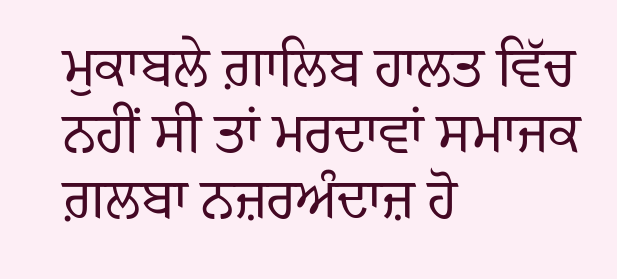ਮੁਕਾਬਲੇ ਗ਼ਾਲਿਬ ਹਾਲਤ ਵਿੱਚ ਨਹੀਂ ਸੀ ਤਾਂ ਮਰਦਾਵਾਂ ਸਮਾਜਕ ਗ਼ਲਬਾ ਨਜ਼ਰਅੰਦਾਜ਼ ਹੋ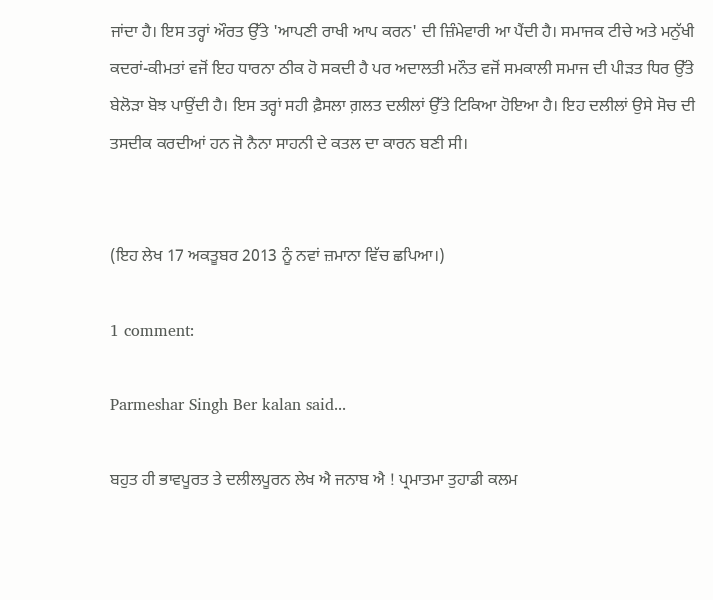ਜਾਂਦਾ ਹੈ। ਇਸ ਤਰ੍ਹਾਂ ਔਰਤ ਉੱਤੇ 'ਆਪਣੀ ਰਾਖੀ ਆਪ ਕਰਨ' ਦੀ ਜ਼ਿੰਮੇਵਾਰੀ ਆ ਪੈਂਦੀ ਹੈ। ਸਮਾਜਕ ਟੀਚੇ ਅਤੇ ਮਨੁੱਖੀ ਕਦਰਾਂ-ਕੀਮਤਾਂ ਵਜੋਂ ਇਹ ਧਾਰਨਾ ਠੀਕ ਹੋ ਸਕਦੀ ਹੈ ਪਰ ਅਦਾਲਤੀ ਮਨੌਤ ਵਜੋਂ ਸਮਕਾਲੀ ਸਮਾਜ ਦੀ ਪੀੜਤ ਧਿਰ ਉੱਤੇ ਬੇਲੋੜਾ ਬੋਝ ਪਾਉਂਦੀ ਹੈ। ਇਸ ਤਰ੍ਹਾਂ ਸਹੀ ਫ਼ੈਸਲਾ ਗ਼ਲਤ ਦਲੀਲਾਂ ਉੱਤੇ ਟਿਕਿਆ ਹੋਇਆ ਹੈ। ਇਹ ਦਲੀਲਾਂ ਉਸੇ ਸੋਚ ਦੀ ਤਸਦੀਕ ਕਰਦੀਆਂ ਹਨ ਜੋ ਨੈਨਾ ਸਾਹਨੀ ਦੇ ਕਤਲ ਦਾ ਕਾਰਨ ਬਣੀ ਸੀ।


(ਇਹ ਲੇਖ 17 ਅਕਤੂਬਰ 2013 ਨੂੰ ਨਵਾਂ ਜ਼ਮਾਨਾ ਵਿੱਚ ਛਪਿਆ।)

1 comment:

Parmeshar Singh Ber kalan said...

ਬਹੁਤ ਹੀ ਭਾਵਪੂਰਤ ਤੇ ਦਲੀਲਪੂਰਨ ਲੇਖ ਐ ਜਨਾਬ ਐ ! ਪ੍ਰਮਾਤਮਾ ਤੁਹਾਡੀ ਕਲਮ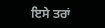ਇਸੇ ਤਰਾਂ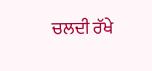ਚਲਦੀ ਰੱਖੇ